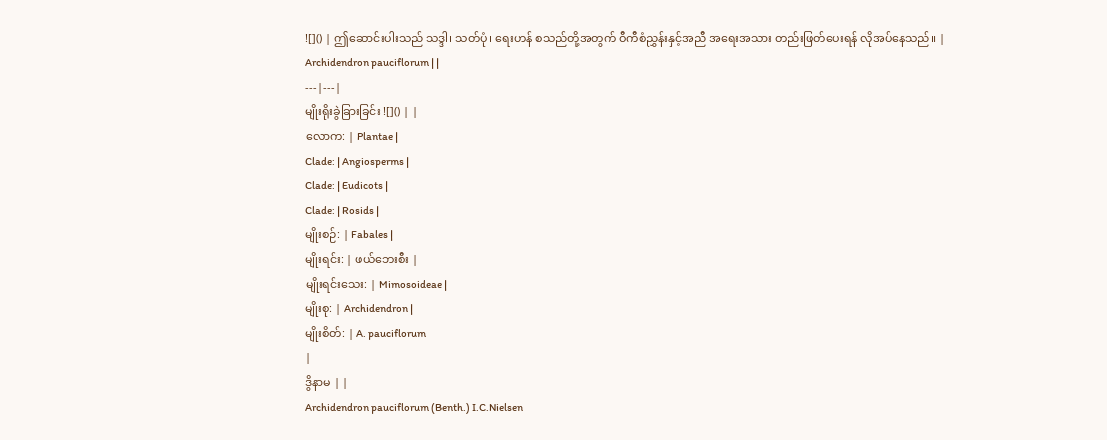![]() | ဤဆောင်းပါးသည် သဒ္ဒါ၊ သတ်ပုံ၊ ရေးဟန် စသည်တို့အတွက် ဝီကီစံညွှန်းနှင့်အညီ အရေးအသား တည်းဖြတ်ပေးရန် လိုအပ်နေသည်။ |
Archidendron pauciflorum | |
---|---|
မျိုးရိုးခွဲခြားခြင်း ![]() | |
လောက: | Plantae |
Clade: | Angiosperms |
Clade: | Eudicots |
Clade: | Rosids |
မျိုးစဉ်: | Fabales |
မျိုးရင်း: | ဖယ်ဘေးစီး |
မျိုးရင်းသေး: | Mimosoideae |
မျိုးစု: | Archidendron |
မျိုးစိတ်: | A. pauciflorum
|
ဒွိနာမ | |
Archidendron pauciflorum (Benth.) I.C.Nielsen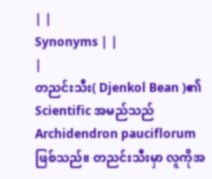| |
Synonyms | |
|
တညင်းသီး( Djenkol Bean )၏ Scientific အမည်သည် Archidendron pauciflorum ဖြစ်သည်။ တညင်းသီးမှာ လူကိုအ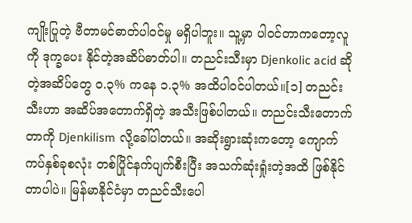ကျိုးပြုတဲ့ ဗီတာမင်ဓာတ်ပါဝင်မှု မရှိပါဘူး။ သူ့မှာ ပါဝင်တာကတော့လူကို ဒုက္ခပေး နိုင်တဲ့အဆိပ်ဓာတ်ပါ။ တညင်းသီးမှာ Djenkolic acid ဆိုတဲ့အဆိပ်တွေ ၀.၃% ကနေ ၁.၃% အထိပါဝင်ပါတယ်။[၁] တညင်းသီးဟာ အဆိပ်အတောက်ရှိတဲ့ အသီးဖြစ်ပါတယ်။ တညင်းသီးတောက်တာကို Djenkilism လို့ခေါ်ပါတယ်။ အဆိုးရွားဆုံးကတော့ ကျောက်ကပ်နှစ်ခုစလုံး တစ်ပြိုင်နက်ပျက်စီးပြီး အသက်ဆုံးရှုံးတဲ့အထိ ဖြစ်နိုင်တာပါပဲ။ မြန်မာနိုင်ငံမှာ တညင်သီးပေါ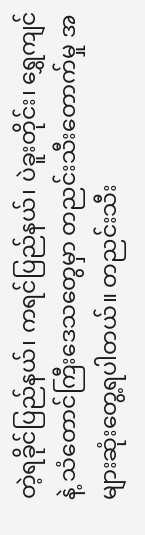တဲ့ရခိုင်ပြည်နယ်၊ ကရင်ပြည်နယ်၊ ပဲခူးတိုင်း၊ ရွှေကျင် နဲ့ သံတောင်ကြီးဒေသတွေမှာ တညင်းသီးတောက်မှု အများဆုံးတွေ့ရပါတယ်။ တညင်းသီး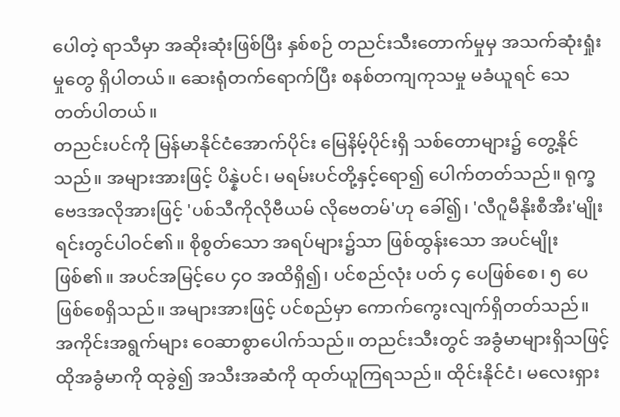ပေါတဲ့ ရာသီမှာ အဆိုးဆုံးဖြစ်ပြီး နှစ်စဉ် တညင်းသီးတောက်မှုမှ အသက်ဆုံးရှုံးမှုတွေ ရှိပါတယ်။ ဆေးရုံတက်ရောက်ပြီး စနစ်တကျကုသမှု မခံယူရင် သေတတ်ပါတယ်။
တညင်းပင်ကို မြန်မာနိုင်ငံအောက်ပိုင်း မြေနိမ့်ပိုင်းရှိ သစ်တောများ၌ တွေ့နိုင်သည်။ အများအားဖြင့် ပိန္နဲပင်၊ မရမ်းပင်တို့နှင့်ရော၍ ပေါက်တတ်သည်။ ရုက္ခဗေဒအလိုအားဖြင့် 'ပစ်သီကိုလိုဗီယမ် လိုဗေတမ်'ဟု ခေါ်၍၊ 'လီဂူမီနိုးစီအီး'မျိုးရင်းတွင်ပါဝင်၏။ စိုစွတ်သော အရပ်များ၌သာ ဖြစ်ထွန်းသော အပင်မျိုးဖြစ်၏။ အပင်အမြင့်ပေ ၄ဝ အထိရှိ၍၊ ပင်စည်လုံး ပတ် ၄ ပေဖြစ်စေ၊ ၅ ပေဖြစ်စေရှိသည်။ အများအားဖြင့် ပင်စည်မှာ ကောက်ကွေးလျက်ရှိတတ်သည်။ အကိုင်းအရွက်များ ဝေဆာစွာပေါက်သည်။ တညင်းသီးတွင် အခွံမာများရှိသဖြင့် ထိုအခွံမာကို ထုခွဲ၍ အသီးအဆံကို ထုတ်ယူကြရသည်။ ထိုင်းနိုင်ငံ၊ မလေးရှား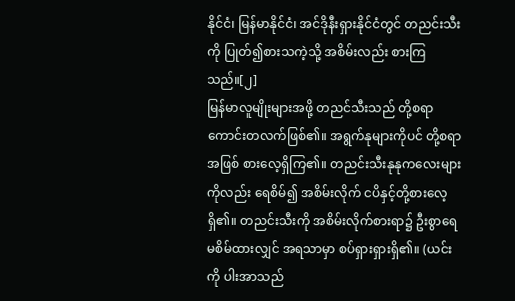နိုင်ငံ၊ မြန်မာနိုင်ငံ၊ အင်ဒိုနီးရှားနိုင်ငံတွင် တညင်းသီးကို ပြုတ်၍စားသကဲ့သို့ အစိမ်းလည်း စားကြသည်။[၂]
မြန်မာလူမျိုးများအဖို့ တညင်သီးသည် တို့စရာကောင်းတလက်ဖြစ်၏။ အရွက်နုများကိုပင် တို့စရာအဖြစ် စားလေ့ရှိကြ၏။ တညင်းသီးနုနုကလေးများကိုလည်း ရေစိမ်၍ အစိမ်းလိုက် ငပိနှင့်တို့စားလေ့ရှိ၏။ တညင်းသီးကို အစိမ်းလိုက်စားရာ၌ ဦးစွာရေမစိမ်ထားလျှင် အရသာမှာ စပ်ရှားရှားရှိ၏။ (ယင်းကို ပါးအာသည်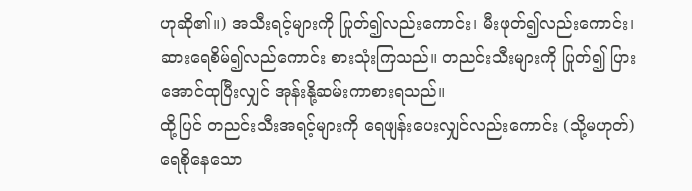ဟုဆို၏။) အသီးရင့်များကို ပြုတ်၍လည်းကောင်း၊ မီးဖုတ်၍လည်းကောင်း၊ ဆားရေစိမ်၍လည်ကောင်း စားသုံးကြသည်။ တညင်းသီးများကို ပြုတ်၍ ပြားအောင်ထုပြီးလျှင် အုန်းနို့ဆမ်းကာစားရသည်။
ထို့ပြင် တညင်းသီးအရင့်များကို ရေဖျန်းပေးလျှင်လည်းကောင်း (သို့မဟုတ်) ရေစိုနေသော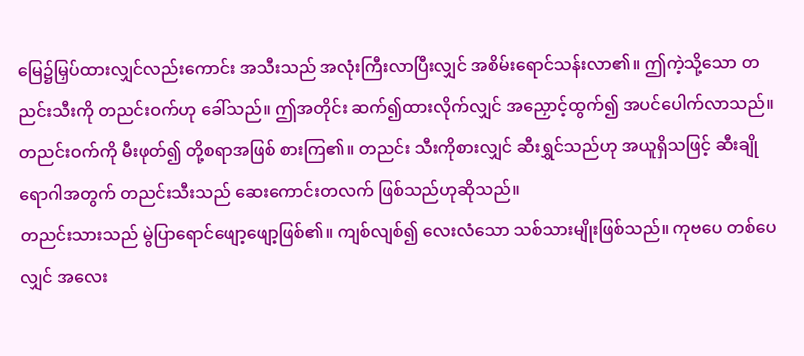မြေ၌မြှပ်ထားလျှင်လည်းကောင်း အသီးသည် အလုံးကြီးလာပြီးလျှင် အစိမ်းရောင်သန်းလာ၏။ ဤကဲ့သို့သော တညင်းသီးကို တညင်းဝက်ဟု ခေါ်သည်။ ဤအတိုင်း ဆက်၍ထားလိုက်လျှင် အညှောင့်ထွက်၍ အပင်ပေါက်လာသည်။ တညင်းဝက်ကို မီးဖုတ်၍ တို့စရာအဖြစ် စားကြ၏။ တညင်း သီးကိုစားလျှင် ဆီးရွှင်သည်ဟု အယူရှိသဖြင့် ဆီးချိုရောဂါအတွက် တညင်းသီးသည် ဆေးကောင်းတလက် ဖြစ်သည်ဟုဆိုသည်။
တညင်းသားသည် မွဲပြာရောင်ဖျော့ဖျော့ဖြစ်၏။ ကျစ်လျစ်၍ လေးလံသော သစ်သားမျိုးဖြစ်သည်။ ကုဗပေ တစ်ပေလျှင် အလေး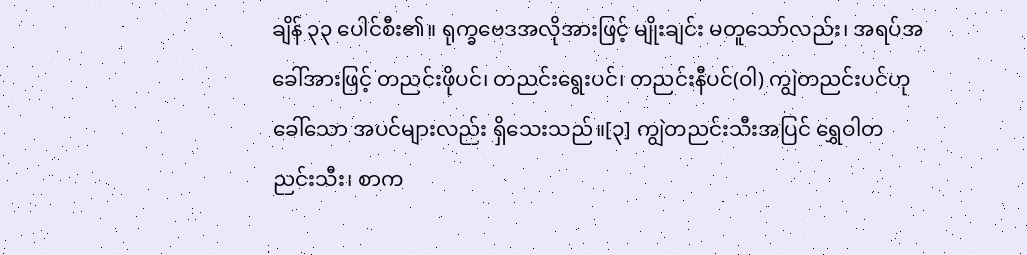ချိန် ၃၃ ပေါင်စီး၏။ ရုက္ခဗေဒအလိုအားဖြင့် မျိုးချင်း မတူသော်လည်း၊ အရပ်အခေါ်အားဖြင့် တညင်းဖိုပင်၊ တညင်းရွေးပင်၊ တညင်းနီပင်(ဝါ) ကျွဲတညင်းပင်ဟုခေါ်သော အပင်များလည်း ရှိသေးသည်။[၃] ကျွဲတညင်းသီးအပြင် ရွှေဝါတညင်းသီး၊ စာက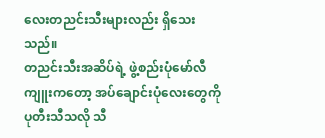လေးတညင်းသီးများလည်း ရှိသေးသည်။
တညင်းသီးအဆိပ်ရဲ့ ဖွဲ့စည်းပုံမော်လီကျူးကတော့ အပ်ချောင်းပုံလေးတွေကိုပုတီးသီသလို သီ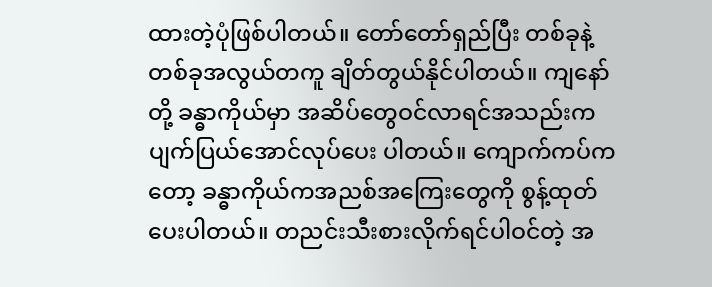ထားတဲ့ပုံဖြစ်ပါတယ်။ တော်တော်ရှည်ပြီး တစ်ခုနဲ့ တစ်ခုအလွယ်တကူ ချိတ်တွယ်နိုင်ပါတယ်။ ကျနော်တို့ ခန္ဓာကိုယ်မှာ အဆိပ်တွေဝင်လာရင်အသည်းက ပျက်ပြယ်အောင်လုပ်ပေး ပါတယ်။ ကျောက်ကပ်ကတော့ ခန္ဓာကိုယ်ကအညစ်အကြေးတွေကို စွန့်ထုတ်ပေးပါတယ်။ တညင်းသီးစားလိုက်ရင်ပါဝင်တဲ့ အ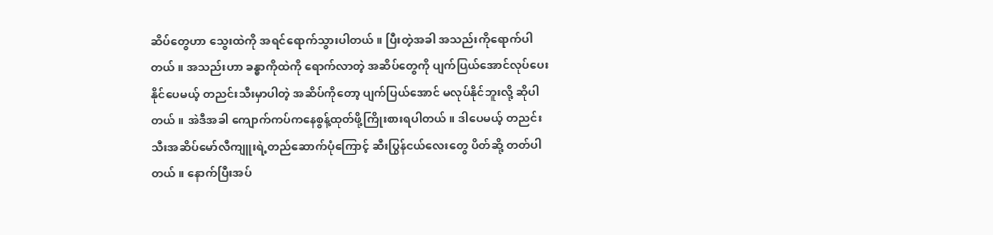ဆိပ်တွေဟာ သွေးထဲကို အရင်ရောက်သွားပါတယ်။ ပြီးတဲ့အခါ အသည်းကိုရောက်ပါတယ်။ အသည်းဟာ ခန္ဓာကိုထဲကို ရောက်လာတဲ့ အဆိပ်တွေကို ပျက်ပြယ်အောင်လုပ်ပေးနိုင်ပေမယ့် တညင်းသီးမှာပါတဲ့ အဆိပ်ကိုတော့ ပျက်ပြယ်အောင် မလုပ်နိုင်ဘူးလို့ ဆိုပါတယ်။ အဲဒီအခါ ကျောက်ကပ်ကနေစွန့်ထုတ်ဖို့ကြိုးစားရပါတယ်။ ဒါပေမယ့် တညင်းသီးအဆိပ်မော်လီကျူးရဲ့တည်ဆောက်ပုံကြောင့် ဆီးပြွန်ငယ်လေးတွေ ပိတ်ဆို့ တတ်ပါတယ်။ နောက်ပြီးအပ်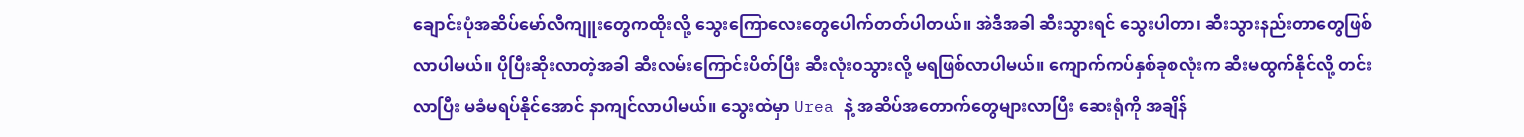ချောင်းပုံအဆိပ်မော်လီကျူးတွေကထိုးလို့ သွေးကြောလေးတွေပေါက်တတ်ပါတယ်။ အဲဒီအခါ ဆီးသွားရင် သွေးပါတာ၊ ဆီးသွားနည်းတာတွေဖြစ်လာပါမယ်။ ပိုပြီးဆိုးလာတဲ့အခါ ဆီးလမ်းကြောင်းပိတ်ပြီး ဆီးလုံး၀သွားလို့ မရဖြစ်လာပါမယ်။ ကျောက်ကပ်နှစ်ခုစလုံးက ဆီးမထွက်နိုင်လို့ တင်းလာပြီး မခံမရပ်နိုင်အောင် နာကျင်လာပါမယ်။ သွေးထဲမှာ Urea နဲ့ အဆိပ်အတောက်တွေများလာပြီး ဆေးရုံကို အချိန်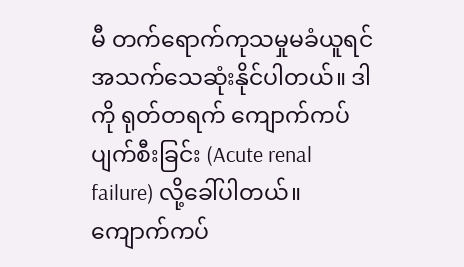မီ တက်ရောက်ကုသမှုမခံယူရင်အသက်သေဆုံးနိုင်ပါတယ်။ ဒါကို ရုတ်တရက် ကျောက်ကပ်ပျက်စီးခြင်း (Acute renal failure) လို့ခေါ်ပါတယ်။ ကျောက်ကပ်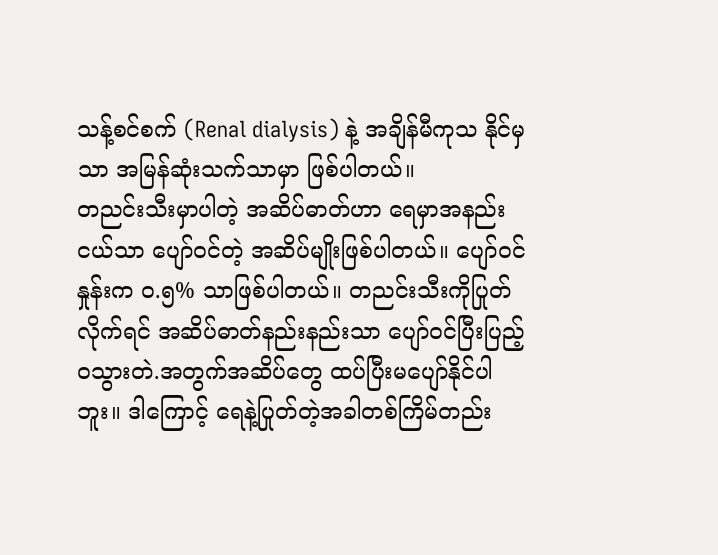သန့်စင်စက် (Renal dialysis) နဲ့ အချိန်မီကုသ နိုင်မှသာ အမြန်ဆုံးသက်သာမှာ ဖြစ်ပါတယ်။
တညင်းသီးမှာပါတဲ့ အဆိပ်ဓာတ်ဟာ ရေမှာအနည်းငယ်သာ ပျော်ဝင်တဲ့ အဆိပ်မျိုးဖြစ်ပါတယ်။ ပျော်ဝင်နှုန်းက ၀.၅% သာဖြစ်ပါတယ်။ တညင်းသီးကိုပြုတ်လိုက်ရင် အဆိပ်ဓာတ်နည်းနည်းသာ ပျော်ဝင်ပြီးပြည့်၀သွားတဲ.အတွက်အဆိပ်တွေ ထပ်ပြီးမပျော်နိုင်ပါဘူး။ ဒါကြောင့် ရေနဲ့ပြုတ်တဲ့အခါတစ်ကြိမ်တည်း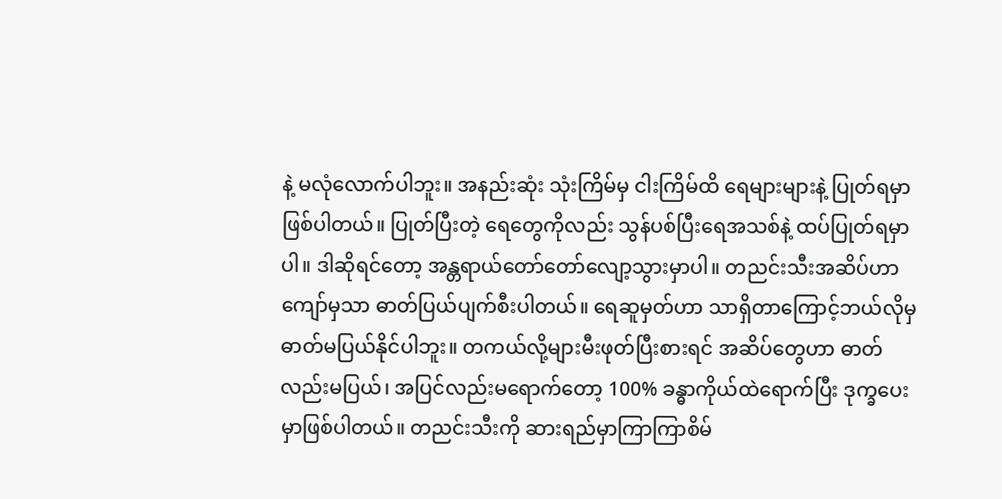နဲ့ မလုံလောက်ပါဘူး။ အနည်းဆုံး သုံးကြိမ်မှ ငါးကြိမ်ထိ ရေများများနဲ့ ပြုတ်ရမှာဖြစ်ပါတယ်။ ပြုတ်ပြီးတဲ့ ရေတွေကိုလည်း သွန်ပစ်ပြီးရေအသစ်နဲ့ ထပ်ပြုတ်ရမှာပါ။ ဒါဆိုရင်တော့ အန္တရာယ်တော်တော်လျော့သွားမှာပါ။ တညင်းသီးအဆိပ်ဟာ ကျော်မှသာ ဓာတ်ပြယ်ပျက်စီးပါတယ်။ ရေဆူမှတ်ဟာ သာရှိတာကြောင့်ဘယ်လိုမှ ဓာတ်မပြယ်နိုင်ပါဘူး။ တကယ်လို့များမီးဖုတ်ပြီးစားရင် အဆိပ်တွေဟာ ဓာတ်လည်းမပြယ်၊ အပြင်လည်းမရောက်တော့ 100% ခန္ဓာကိုယ်ထဲရောက်ပြီး ဒုက္ခပေးမှာဖြစ်ပါတယ်။ တညင်းသီးကို ဆားရည်မှာကြာကြာစိမ်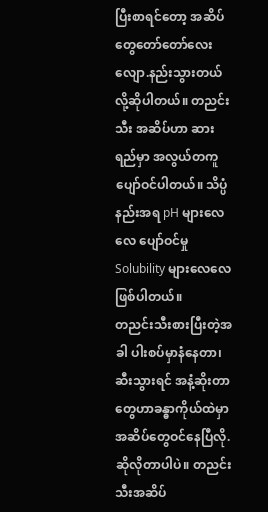ပြီးစာရင်တော့ အဆိပ်တွေတော်တော်လေးလျော.နည်းသွားတယ် လို့ဆိုပါတယ်။ တညင်းသီး အဆိပ်ဟာ ဆားရည်မှာ အလွယ်တကူပျော်ဝင်ပါတယ်။ သိပ္ပံနည်းအရ pH များလေလေ ပျော်ဝင်မှု Solubility များလေလေဖြစ်ပါတယ်။
တညင်းသီးစားပြီးတဲ့အခါ ပါးစပ်မှာနံနေတာ၊ ဆီးသွားရင် အနံ့ဆိုးတာတွေဟာခန္ဓာကိုယ်ထဲမှာ အဆိပ်တွေဝင်နေပြီလို.ဆိုလိုတာပါပဲ။ တညင်းသီးအဆိပ်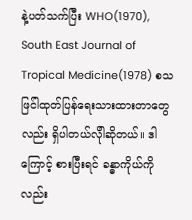နဲ့ပတ်သက်ပြီး WHO(1970), South East Journal of Tropical Medicine(1978) စသဖြင်ါထုတ်ပြန်ရေးသားထားတာတွေလည်း ရှိပါတယ်လိုါဆိုတယ်။ ဒါကြောင့် စားပြီးရင် ခန္ဓာကိုယ်ကိုလည်း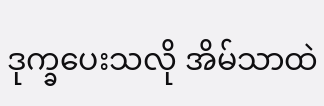ဒုက္ခပေးသလို အိမ်သာထဲ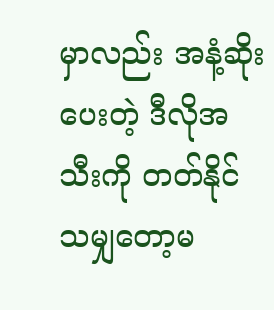မှာလည်း အနံ့ဆိုးပေးတဲ့ ဒီလိုအသီးကို တတ်နိုင်သမျှတော့မ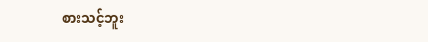စားသင့်ဘူး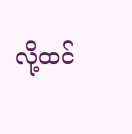လို့ထင်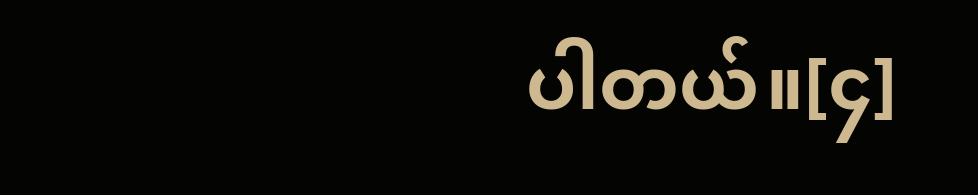ပါတယ်။[၄]